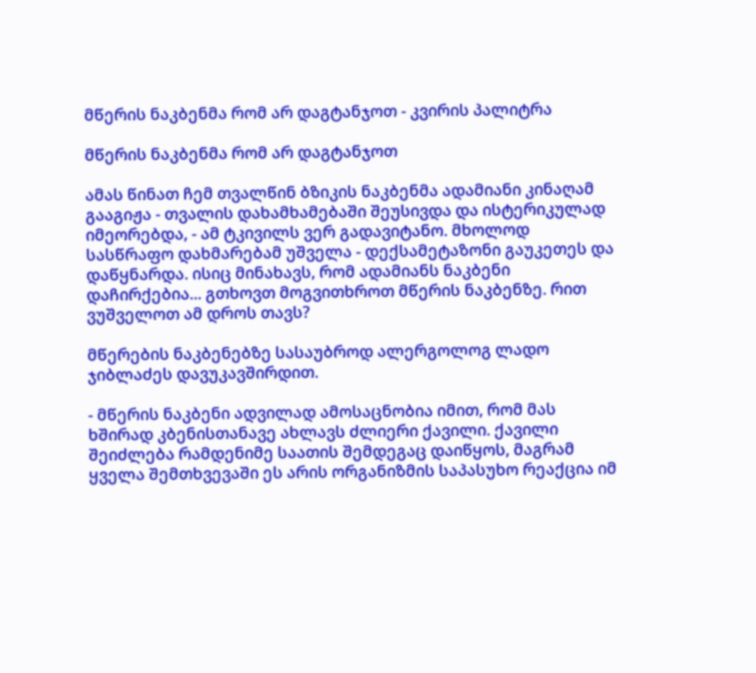მწერის ნაკბენმა რომ არ დაგტანჯოთ - კვირის პალიტრა

მწერის ნაკბენმა რომ არ დაგტანჯოთ

ამას წინათ ჩემ თვალწინ ბზიკის ნაკბენმა ადამიანი კინაღამ გააგიჟა - თვალის დახამხამებაში შეუსივდა და ისტერიკულად იმეორებდა, - ამ ტკივილს ვერ გადავიტანო. მხოლოდ სასწრაფო დახმარებამ უშველა - დექსამეტაზონი გაუკეთეს და დაწყნარდა. ისიც მინახავს, რომ ადამიანს ნაკბენი დაჩირქებია... გთხოვთ მოგვითხროთ მწერის ნაკბენზე. რით ვუშველოთ ამ დროს თავს?

მწერების ნაკბენებზე სასაუბროდ ალერგოლოგ ლადო ჯიბლაძეს დავუკავშირდით.

- მწერის ნაკბენი ადვილად ამოსაცნობია იმით, რომ მას ხშირად კბენისთანავე ახლავს ძლიერი ქავილი. ქავილი შეიძლება რამდენიმე საათის შემდეგაც დაიწყოს, მაგრამ ყველა შემთხვევაში ეს არის ორგანიზმის საპასუხო რეაქცია იმ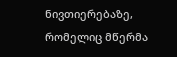ნივთიერებაზე, რომელიც მწერმა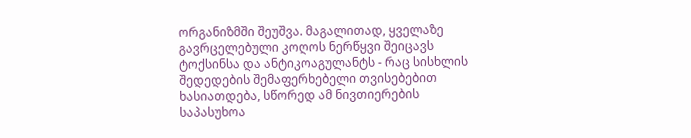ორგანიზმში შეუშვა. მაგალითად, ყველაზე გავრცელებული კოღოს ნერწყვი შეიცავს ტოქსინსა და ანტიკოაგულანტს - რაც სისხლის შედედების შემაფერხებელი თვისებებით ხასიათდება, სწორედ ამ ნივთიერების საპასუხოა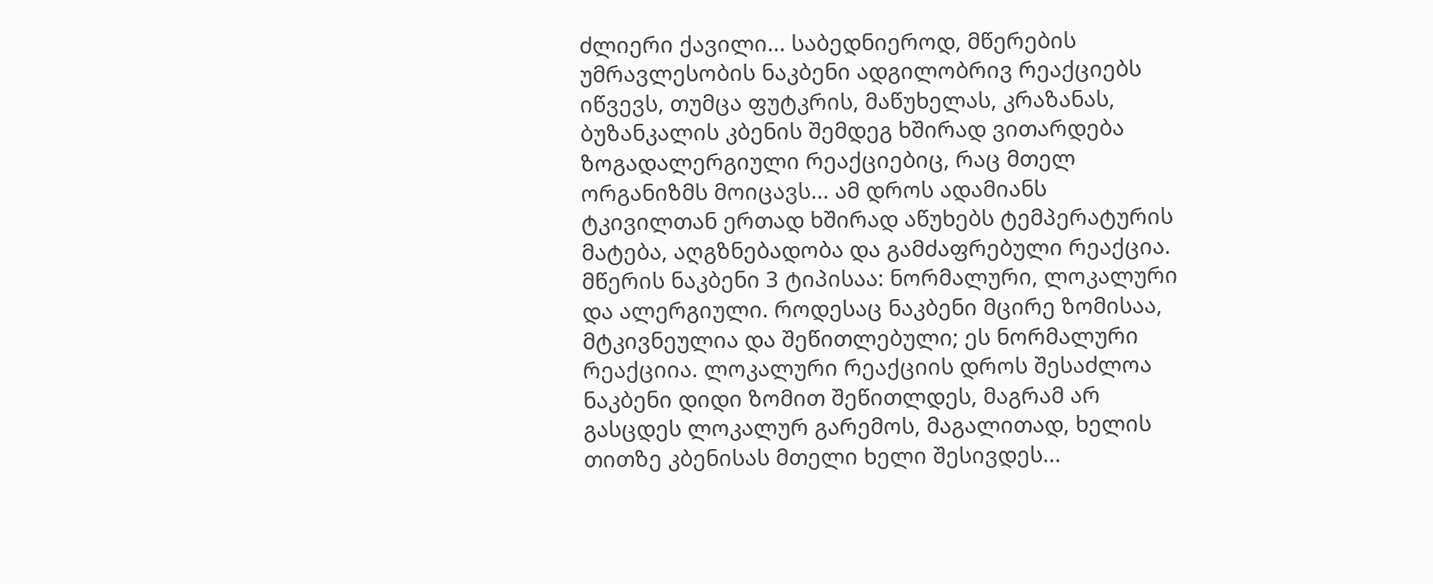ძლიერი ქავილი... საბედნიეროდ, მწერების უმრავლესობის ნაკბენი ადგილობრივ რეაქციებს იწვევს, თუმცა ფუტკრის, მაწუხელას, კრაზანას, ბუზანკალის კბენის შემდეგ ხშირად ვითარდება ზოგადალერგიული რეაქციებიც, რაც მთელ ორგანიზმს მოიცავს... ამ დროს ადამიანს ტკივილთან ერთად ხშირად აწუხებს ტემპერატურის მატება, აღგზნებადობა და გამძაფრებული რეაქცია. მწერის ნაკბენი 3 ტიპისაა: ნორმალური, ლოკალური და ალერგიული. როდესაც ნაკბენი მცირე ზომისაა, მტკივნეულია და შეწითლებული; ეს ნორმალური რეაქციია. ლოკალური რეაქციის დროს შესაძლოა ნაკბენი დიდი ზომით შეწითლდეს, მაგრამ არ გასცდეს ლოკალურ გარემოს, მაგალითად, ხელის თითზე კბენისას მთელი ხელი შესივდეს...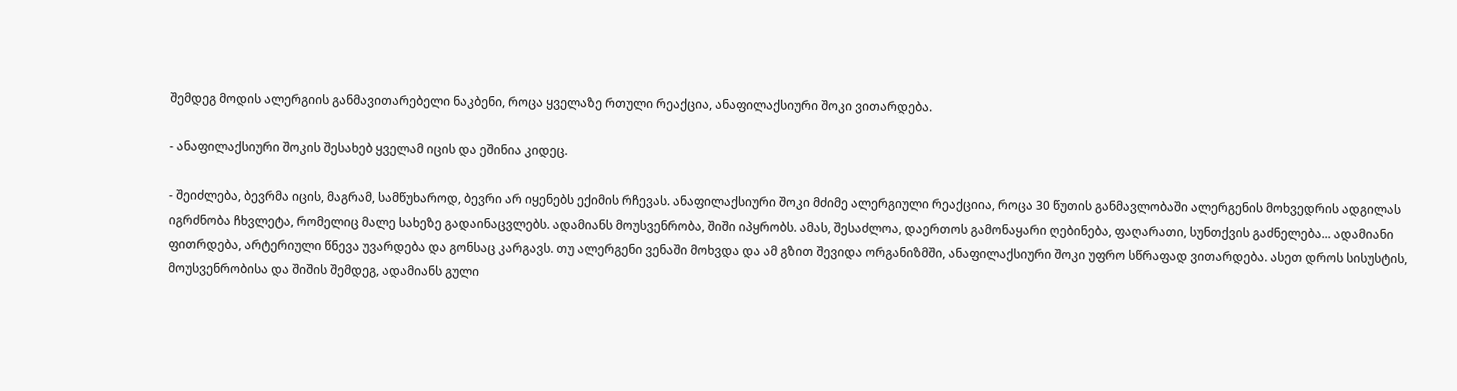შემდეგ მოდის ალერგიის განმავითარებელი ნაკბენი, როცა ყველაზე რთული რეაქცია, ანაფილაქსიური შოკი ვითარდება.

- ანაფილაქსიური შოკის შესახებ ყველამ იცის და ეშინია კიდეც.

- შეიძლება, ბევრმა იცის, მაგრამ, სამწუხაროდ, ბევრი არ იყენებს ექიმის რჩევას. ანაფილაქსიური შოკი მძიმე ალერგიული რეაქციია, როცა 30 წუთის განმავლობაში ალერგენის მოხვედრის ადგილას იგრძნობა ჩხვლეტა, რომელიც მალე სახეზე გადაინაცვლებს. ადამიანს მოუსვენრობა, შიში იპყრობს. ამას, შესაძლოა, დაერთოს გამონაყარი ღებინება, ფაღარათი, სუნთქვის გაძნელება... ადამიანი ფითრდება, არტერიული წნევა უვარდება და გონსაც კარგავს. თუ ალერგენი ვენაში მოხვდა და ამ გზით შევიდა ორგანიზმში, ანაფილაქსიური შოკი უფრო სწრაფად ვითარდება. ასეთ დროს სისუსტის, მოუსვენრობისა და შიშის შემდეგ, ადამიანს გული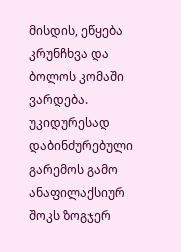მისდის, ეწყება კრუნჩხვა და ბოლოს კომაში ვარდება. უკიდურესად დაბინძურებული გარემოს გამო ანაფილაქსიურ შოკს ზოგჯერ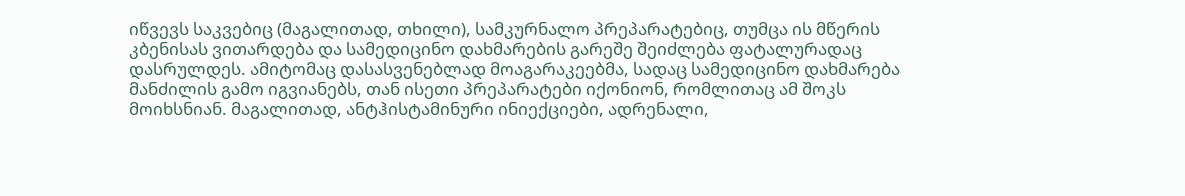იწვევს საკვებიც (მაგალითად, თხილი), სამკურნალო პრეპარატებიც, თუმცა ის მწერის კბენისას ვითარდება და სამედიცინო დახმარების გარეშე შეიძლება ფატალურადაც დასრულდეს. ამიტომაც დასასვენებლად მოაგარაკეებმა, სადაც სამედიცინო დახმარება მანძილის გამო იგვიანებს, თან ისეთი პრეპარატები იქონიონ, რომლითაც ამ შოკს მოიხსნიან. მაგალითად, ანტჰისტამინური ინიექციები, ადრენალი,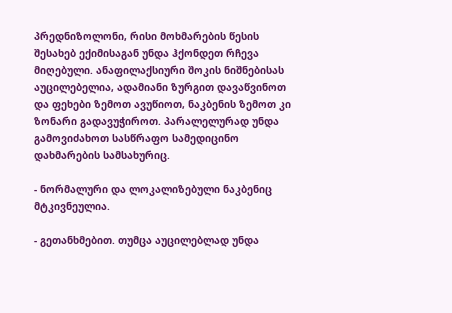პრედნიზოლონი, რისი მოხმარების წესის შესახებ ექიმისაგან უნდა ჰქონდეთ რჩევა მიღებული. ანაფილაქსიური შოკის ნიშნებისას აუცილებელია, ადამიანი ზურგით დავაწვინოთ და ფეხები ზემოთ ავუწიოთ, ნაკბენის ზემოთ კი ზონარი გადავუჭიროთ. პარალელურად უნდა გამოვიძახოთ სასწრაფო სამედიცინო დახმარების სამსახურიც.

- ნორმალური და ლოკალიზებული ნაკბენიც მტკივნეულია.

- გეთანხმებით. თუმცა აუცილებლად უნდა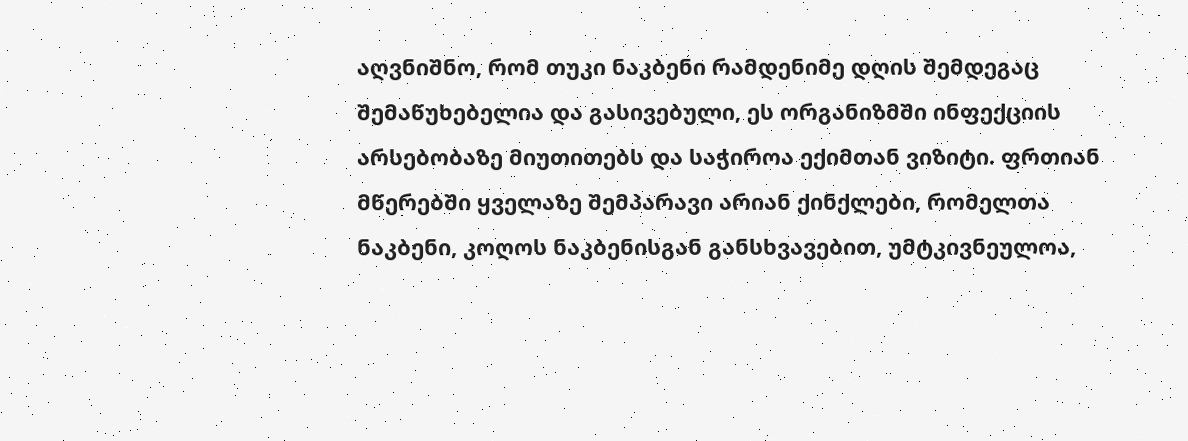აღვნიშნო, რომ თუკი ნაკბენი რამდენიმე დღის შემდეგაც შემაწუხებელია და გასივებული, ეს ორგანიზმში ინფექციის არსებობაზე მიუთითებს და საჭიროა ექიმთან ვიზიტი. ფრთიან მწერებში ყველაზე შემპარავი არიან ქინქლები, რომელთა ნაკბენი, კოღოს ნაკბენისგან განსხვავებით, უმტკივნეულოა,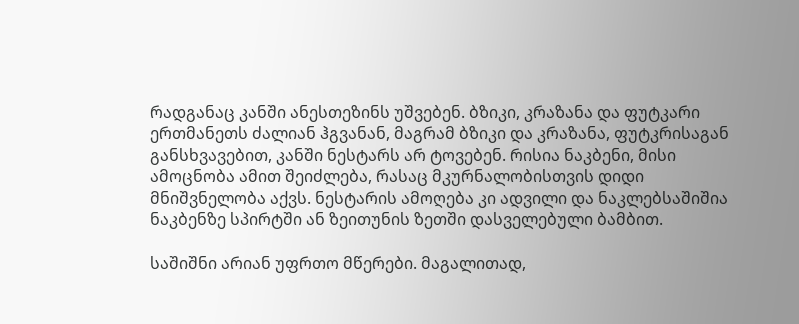რადგანაც კანში ანესთეზინს უშვებენ. ბზიკი, კრაზანა და ფუტკარი ერთმანეთს ძალიან ჰგვანან, მაგრამ ბზიკი და კრაზანა, ფუტკრისაგან განსხვავებით, კანში ნესტარს არ ტოვებენ. რისია ნაკბენი, მისი ამოცნობა ამით შეიძლება, რასაც მკურნალობისთვის დიდი მნიშვნელობა აქვს. ნესტარის ამოღება კი ადვილი და ნაკლებსაშიშია ნაკბენზე სპირტში ან ზეითუნის ზეთში დასველებული ბამბით.

საშიშნი არიან უფრთო მწერები. მაგალითად,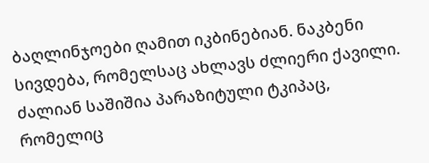ბაღლინჯოები ღამით იკბინებიან. ნაკბენი სივდება, რომელსაც ახლავს ძლიერი ქავილი. ძალიან საშიშია პარაზიტული ტკიპაც, რომელიც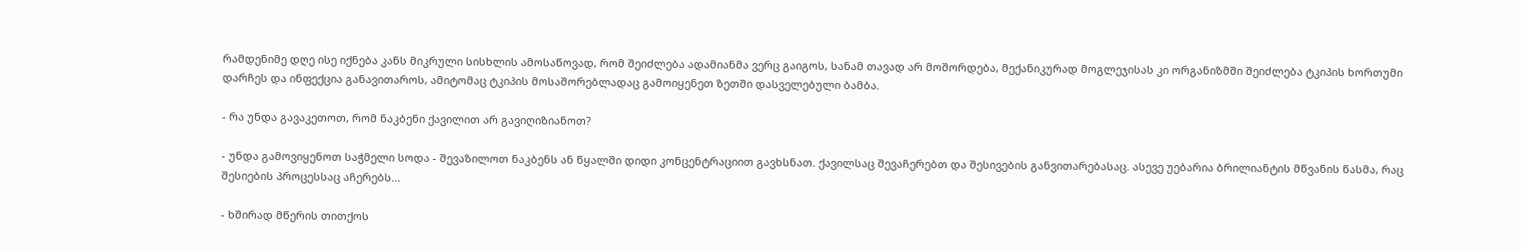რამდენიმე დღე ისე იქნება კანს მიკრული სისხლის ამოსაწოვად, რომ შეიძლება ადამიანმა ვერც გაიგოს, სანამ თავად არ მოშორდება, მექანიკურად მოგლეჯისას კი ორგანიზმში შეიძლება ტკიპის ხორთუმი დარჩეს და ინფექცია განავითაროს, ამიტომაც ტკიპის მოსაშორებლადაც გამოიყენეთ ზეთში დასველებული ბამბა.

- რა უნდა გავაკეთოთ, რომ ნაკბენი ქავილით არ გავიღიზიანოთ?

- უნდა გამოვიყენოთ საჭმელი სოდა - შევაზილოთ ნაკბენს ან წყალში დიდი კონცენტრაციით გავხსნათ. ქავილსაც შევაჩერებთ და შესივების განვითარებასაც. ასევე უებარია ბრილიანტის მწვანის წასმა, რაც შესიების პროცესსაც აჩერებს...

- ხშირად მწერის თითქოს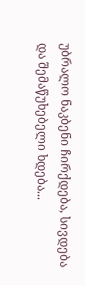უბრალო ნაკბენი ჩირქდება, სივდება და შემაწუხებელი ხდება...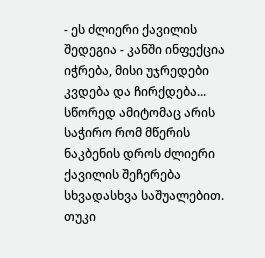- ეს ძლიერი ქავილის შედეგია - კანში ინფექცია იჭრება, მისი უჯრედები კვდება და ჩირქდება... სწორედ ამიტომაც არის საჭირო რომ მწერის ნაკბენის დროს ძლიერი ქავილის შეჩერება სხვადასხვა საშუალებით. თუკი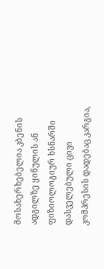მოსახერხებელია კბენის ადგილზე ყინულის ან ფიზიოლოგიურ ხსნარში დასველებული ცივი კომპრესის დადებაც კარგია,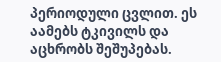პერიოდული ცვლით. ეს აამებს ტკივილს და აცხრობს შეშუპებას.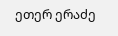ეთერ ერაძე